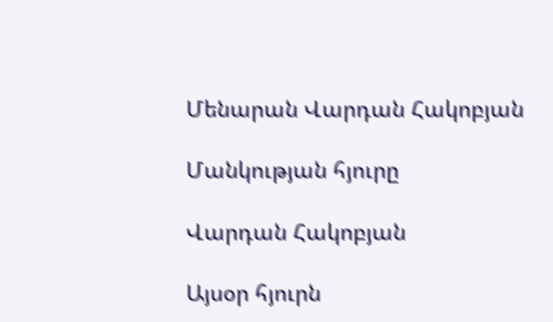Մենարան Վարդան Հակոբյան

Մանկության հյուրը

Վարդան Հակոբյան

Այսօր հյուրն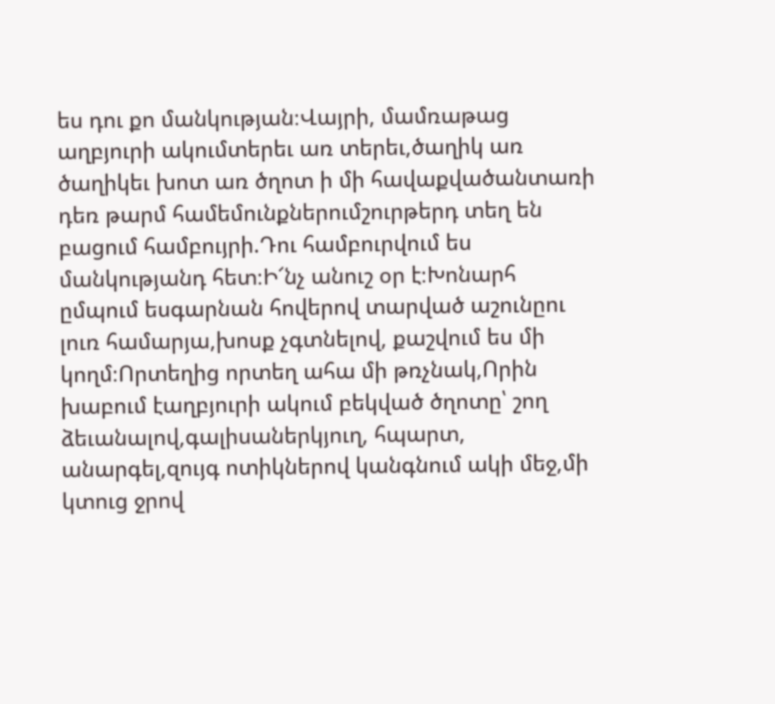ես դու քո մանկության։Վայրի, մամռաթաց աղբյուրի ակումտերեւ առ տերեւ,ծաղիկ առ ծաղիկեւ խոտ առ ծղոտ ի մի հավաքվածանտառի դեռ թարմ համեմունքներումշուրթերդ տեղ են բացում համբույրի.Դու համբուրվում ես մանկությանդ հետ։Ի՜նչ անուշ օր է։Խոնարհ ըմպում եսգարնան հովերով տարված աշունըու լուռ համարյա,խոսք չգտնելով, քաշվում ես մի կողմ։Որտեղից որտեղ ահա մի թռչնակ,Որին խաբում էաղբյուրի ակում բեկված ծղոտը՝ շող ձեւանալով,գալիսաներկյուղ, հպարտ, անարգել,զույգ ոտիկներով կանգնում ակի մեջ,մի կտուց ջրով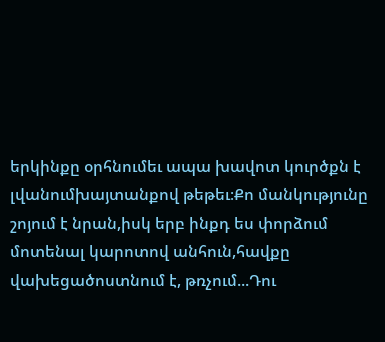երկինքը օրհնումեւ ապա խավոտ կուրծքն է լվանումխայտանքով թեթեւ։Քո մանկությունը շոյում է նրան,իսկ երբ ինքդ ես փորձում մոտենալ կարոտով անհուն,հավքը վախեցածոստնում է, թռչում...Դու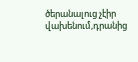ծերանալուց չէիր վախենում,դրանից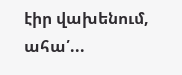էիր վախենում, ահա՛...